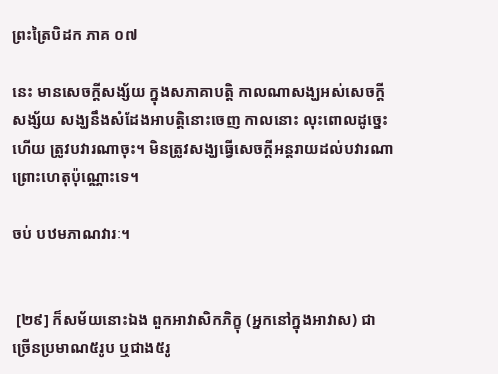ព្រះត្រៃបិដក ភាគ ០៧

នេះ មានសេចក្តីសង្ស័យ ក្នុងសភាគាបត្តិ កាលណាសង្ឃអស់សេចក្តីសង្ស័យ សង្ឃនឹងសំដែងអាបត្តិនោះចេញ កាលនោះ លុះពោលដូច្នេះហើយ ត្រូវបវារណាចុះ។ មិនត្រូវសង្ឃធ្វើសេចក្តីអន្តរាយដល់បវារណា ព្រោះហេតុប៉ុណ្ណោះទេ។

ចប់ បឋមភាណវារៈ។


 [២៩] ក៏សម័យនោះឯង ពួកអាវាសិកភិក្ខុ (អ្នកនៅក្នុងអាវាស) ជាច្រើនប្រមាណ៥រូប ឬជាង៥រូ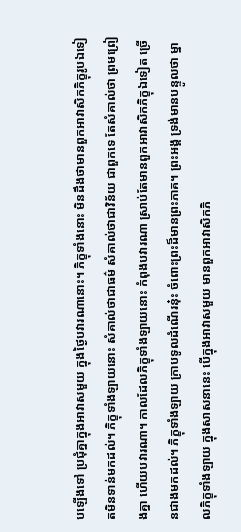បឡើងទៅ ប្រជុំគ្នាក្នុងអាវាសមួយ ក្នុងថ្ងៃបវារណានោះ។ ភិក្ខុទាំងនោះ មិនដឹងថាមានពួកអាវាសិកភិក្ខុរូបឯទៀតមិនទាន់មកដល់។ ភិក្ខុទាំងឡាយនោះ សំគាល់ថាជាធម៌ សំគាល់ថាជាវិន័យ ជាពួកទេ តែសំគាល់ថា ព្រមព្រៀងគ្នា ហើយបវារណា។ កាលដែលភិក្ខុទាំងឡាយនោះ កំពុងបវារណា ស្រាប់តែមានពួកអាវាសិកភិក្ខុឯទៀត ច្រើនជាងមកដល់។ ភិក្ខុទាំងឡាយ ក្រាបទូលដំណើរនុ៎ះ ចំពោះព្រះដ៏មានព្រះភាគ។ ព្រះអង្គ ទ្រង់មានបន្ទូលថា ម្នាលភិក្ខុទាំងឡាយ ក្នុងសាសនានេះ បើក្នុងអាវាសមួយ មានពួកអាវាសិកភិ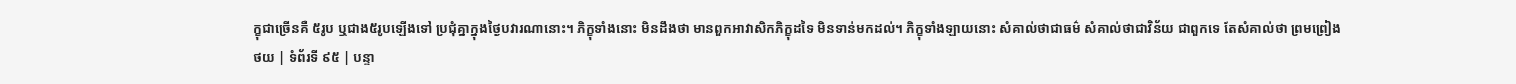ក្ខុជាច្រើនគឺ ៥រូប ឬជាង៥រូបឡើងទៅ ប្រជុំគ្នាក្នុងថ្ងៃបវារណានោះ។ ភិក្ខុទាំងនោះ មិនដឹងថា មានពួកអាវាសិកភិក្ខុដទៃ មិនទាន់មកដល់។ ភិក្ខុទាំងឡាយនោះ សំគាល់ថាជាធម៌ សំគាល់ថាជាវិន័យ ជាពួកទេ តែសំគាល់ថា ព្រមព្រៀង
ថយ | ទំព័រទី ៩៥ | បន្ទា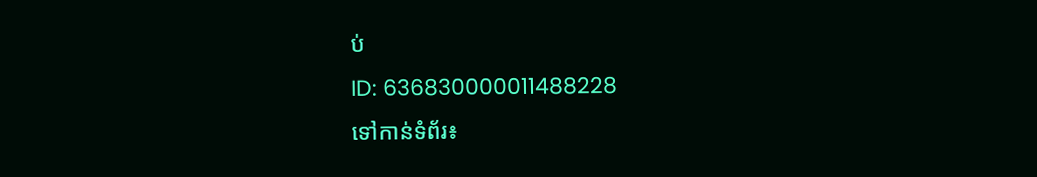ប់
ID: 636830000011488228
ទៅកាន់ទំព័រ៖